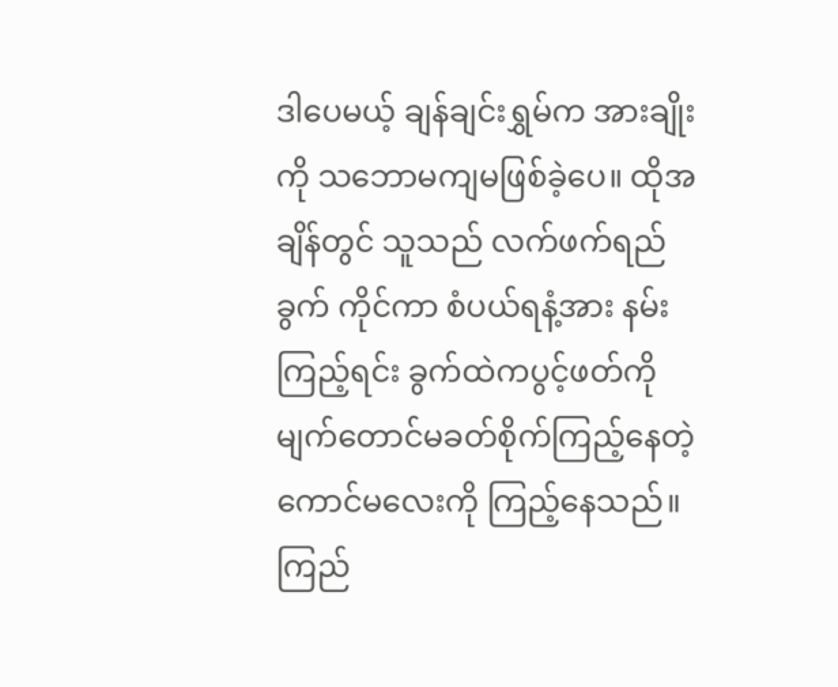ဒါပေမယ့် ချန်ချင်းရွှမ်က အားချိုးကို သဘောမကျမဖြစ်ခဲ့ပေ။ ထိုအချိန်တွင် သူသည် လက်ဖက်ရည်ခွက် ကိုင်ကာ စံပယ်ရနံ့အား နမ်းကြည့်ရင်း ခွက်ထဲကပွင့်ဖတ်ကို မျက်တောင်မခတ်စိုက်ကြည့်နေတဲ့ ကောင်မလေးကို ကြည့်နေသည်။ ကြည်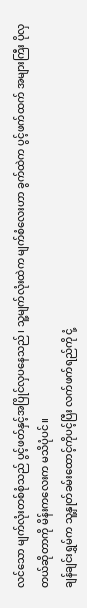လင်သော မျက်လုံးတစ်စုံသည် ပွင့်ဖတ်နှင့်အပြိုင်လှပနေသည်၊ သူ့မျက်လုံးထဲက မျက်စံလေးဟာ ခွက်ထဲက ပွင့်ဖက်ထက် အများကြီး ပိုလှတယ်ဆိုတာကို မိန်းကလေးက မသိပုံပင်။
ချန်ချင်းရွှမ်က သူ့နှုတ်ခမ်းထောင့်ကိုပင့်ပြီး လက်ဖက်ရည်ကို ငုံ့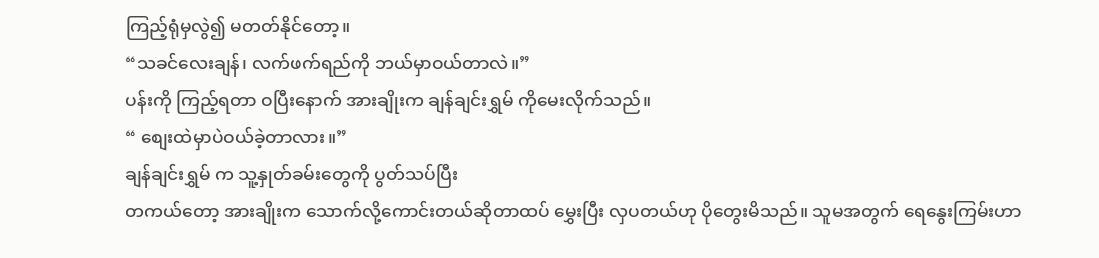ကြည့်ရုံမှလွဲ၍ မတတ်နိုင်တော့။
“သခင်လေးချန်၊ လက်ဖက်ရည်ကို ဘယ်မှာဝယ်တာလဲ။”
ပန်းကို ကြည့်ရတာ ဝပြီးနောက် အားချိုးက ချန်ချင်းရွှမ် ကိုမေးလိုက်သည်။
“ စျေးထဲမှာပဲဝယ်ခဲ့တာလား။”
ချန်ချင်းရွှမ် က သူ့နှုတ်ခမ်းတွေကို ပွတ်သပ်ပြီး
တကယ်တော့ အားချိုးက သောက်လို့ကောင်းတယ်ဆိုတာထပ် မွှေးပြီး လှပတယ်ဟု ပိုတွေးမိသည်။ သူမအတွက် ရေနွေးကြမ်းဟာ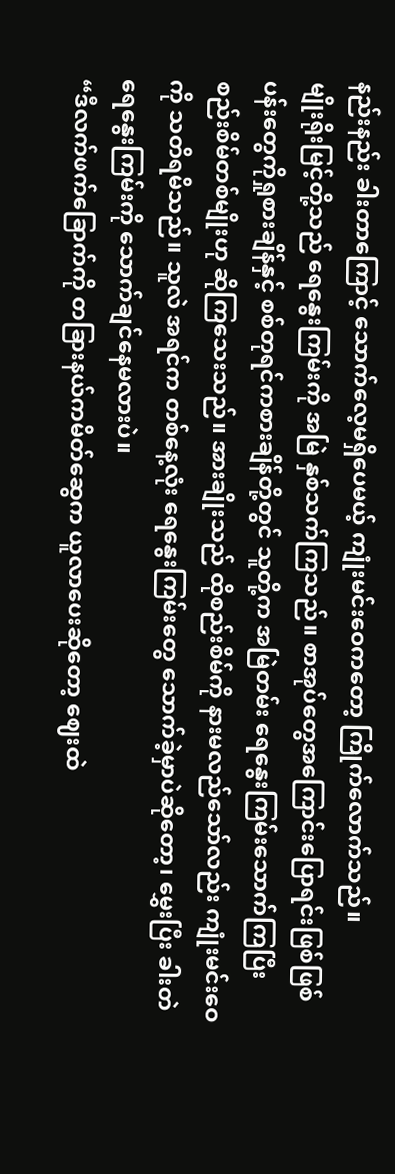နည်းနည်း ခါးတာကြောင့် သောက်လေ့မရှိပေမယ့် ကျုံးမင်းဝေကတော့ ကြိုက်လောက်သည်။
မျိုးရိုးမြင့်တို့သည် ရေနွေးကြမ်းကို အမြဲ နှစ်သက်ကြသည်။ စာအုပ်တွေအကြောင်းပြောရင်းဖြစ်ဖြစ် ပန်းတွေကိုရှုစားချိန်နှင့် စစ်တုရင်ကစားချိန်တို့တွင် သူတို့က အမြဲတမ်း ရေနွေးကြမ်းသောက်ကြပြီး စည်းစိမ်တစ်မျိုးဟု ဆိုကြသေးသည်။ အားချိုးသည် ထိုစည်းစိမ်ကို နားမလည်သော်လည်း ကျုံးမင်းဝေကို သတိရမိသည်။ သူလဲ အရင်က တစ်နေ့လုံး ရေနွေးကြမ်းတွေ သောက်ခဲ့မှာပဲဆိုတော့၊ မွှေးပြီး ခါးတဲရေနွေးကြမ်းကို သောက်ချင်နေမလားပဲ။
“ဒီလက်ဖက်ခြောက်ကို တခြားနယ်ကမိတ်ဆွေက ယူလာပေးဆိုတော့ ဈေးထဲ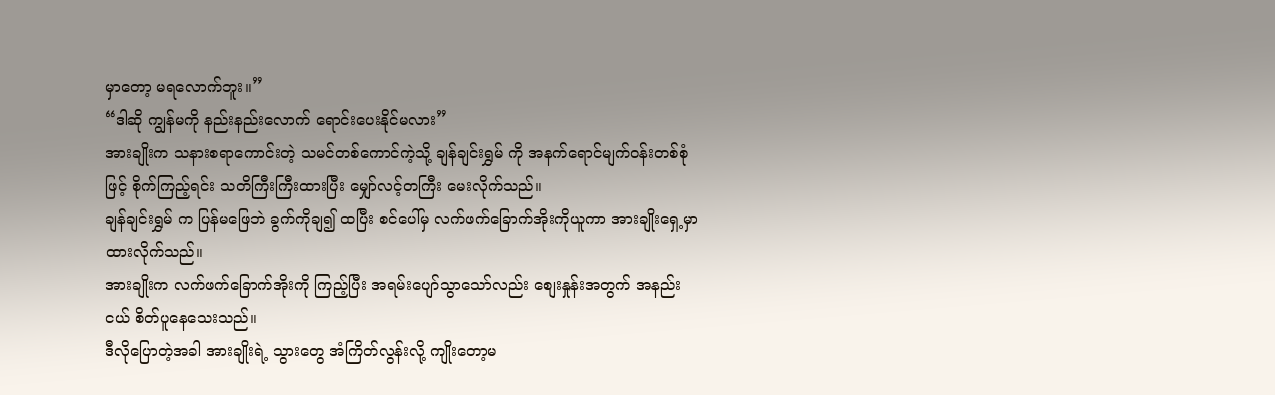မှာတော့ မရလောက်ဘူး။”
“ဒါဆို ကျွန်မကို နည်းနည်းလောက် ရောင်းပေးနိုင်မလား”
အားချိုးက သနားစရာကောင်းတဲ့ သမင်တစ်ကောင်ကဲ့သို့ ချန်ချင်းရွှမ် ကို အနက်ရောင်မျက်ဝန်းတစ်စုံဖြင့် စိုက်ကြည့်ရင်း သတိကြီးကြီးထားပြီး မျှော်လင့်တကြီး မေးလိုက်သည်။
ချန်ချင်းရွှမ် က ပြန်မဖြေဘဲ ခွက်ကိုချ၍ ထပြီး စင်ပေါ်မှ လက်ဖက်ခြောက်အိုးကိုယူကာ အားချိုးရှေ့မှာထားလိုက်သည်။
အားချိုးက လက်ဖက်ခြောက်အိုးကို ကြည့်ပြီး အရမ်းပျော်သွာသော်လည်း စျေးနှုန်းအတွက် အနည်းငယ် စိတ်ပူနေသေးသည်။
ဒီလိုပြောတဲ့အခါ အားချိုးရဲ့ သွားတွေ အံကြိတ်လွန်းလို့ ကျိုးတော့မ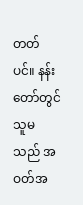တတ်ပင်။ နန်းတော်တွင် သူမသည် အဝတ်အ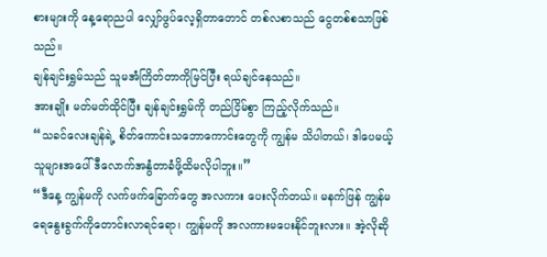စားများကို နေ့ရောညပါ လျှော်ဖွပ်လေ့ရှိတာတောင် တစ်လစာသည် ငွေတစ်စသာဖြစ်သည်။
ချန်ချင်းရွှမ်သည် သူမအံကြိတ်တာကိုမြင်ပြီး ရယ်ချင်နေသည်။
အားချိုး မတ်မတ်ထိုင်ပြီး ချန်ချင်းရွှမ်ကို တည်ငြိမ်စွာ ကြည့်လိုက်သည်။
“သခင်လေးချန်ရဲ့ စိတ်ကောင်းသဘောကောင်းတွေကို ကျွန်မ သိပါတယ်၊ ဒါပေမယ့် သူများအပေါ် ဒီလောက်အနွံတာခံဖို့ထိမလိုပါဘူး။”
“ဒီနေ့ ကျွန်မကို လက်ဖက်ခြောက်တွေ အလကား ပေးလိုက်တယ်။ မနက်ဖြန် ကျွန်မ ရေနွေးခွက်ကိုတောင်းလာရင်ရော၊ ကျွန်မကို အလကားမပေးနိုင်ဘူးလား။ အဲ့လိုဆို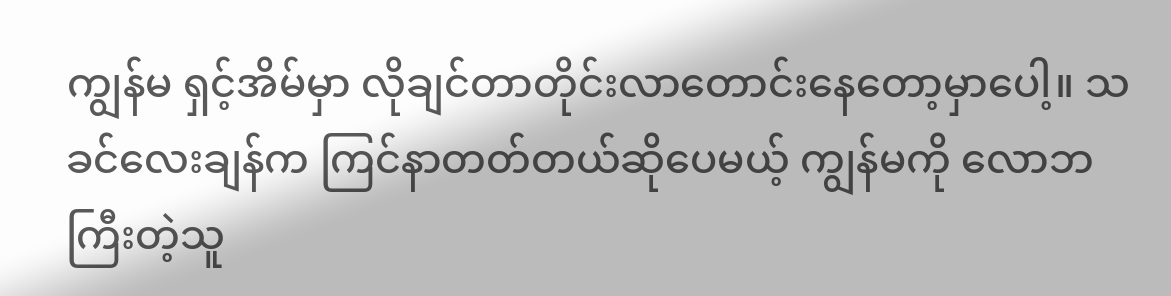ကျွန်မ ရှင့်အိမ်မှာ လိုချင်တာတိုင်းလာတောင်းနေတော့မှာပေါ့။ သခင်လေးချန်က ကြင်နာတတ်တယ်ဆိုပေမယ့် ကျွန်မကို လောဘကြီးတဲ့သူ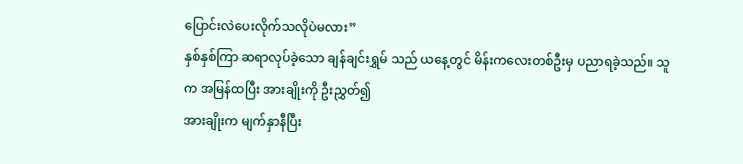ပြောင်းလဲပေးလိုက်သလိုပဲမလား”
နှစ်နှစ်ကြာ ဆရာလုပ်ခဲ့သော ချန်ချင်းရွှမ် သည် ယနေ့တွင် မိန်းကလေးတစ်ဦးမှ ပညာရခဲ့သည်။ သူက အမြန်ထပြီး အားချိုးကို ဦးညွှတ်၍
အားချိုးက မျက်နှာနီပြီး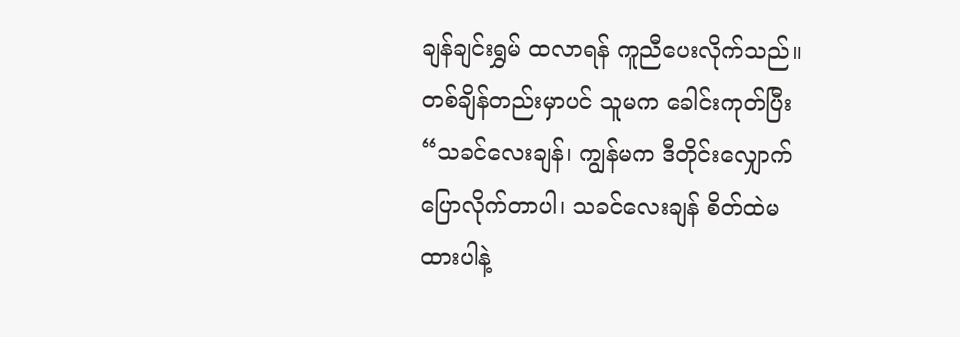ချန်ချင်းရွှမ် ထလာရန် ကူညီပေးလိုက်သည်။ တစ်ချိန်တည်းမှာပင် သူမက ခေါင်းကုတ်ပြီး
“သခင်လေးချန်၊ ကျွန်မက ဒီတိုင်းလျှောက်ပြောလိုက်တာပါ၊ သခင်လေးချန် စိတ်ထဲမထားပါနဲ့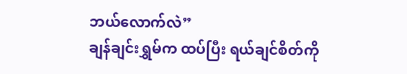ဘယ်လောက်လဲ”
ချန်ချင်းရွှမ်က ထပ်ပြီး ရယ်ချင်စိတ်ကို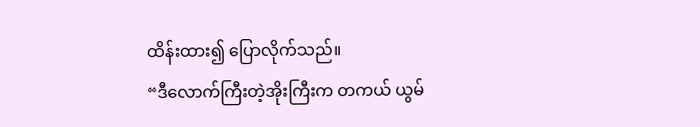ထိန်းထား၍ ပြောလိုက်သည်။
“ဒီလောက်ကြီးတဲ့အိုးကြီးက တကယ် ယွမ်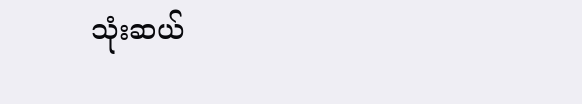သုံးဆယ်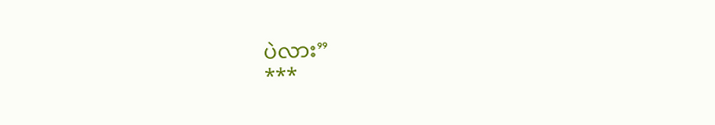ပဲလား”
***